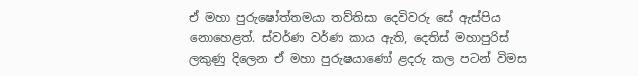ඒ මහා පුරුෂෝත්තමයා තව්තිසා දෙවිවරු සේ ඇස්පිය නොහෙළත්. ස්වර්ණ වර්ණ කාය ඇති, දෙතිස් මහාපුරිස් ලකුණු දිලෙන ඒ මහා පුරුෂයාණෝ ළදරු කල පටන් විමස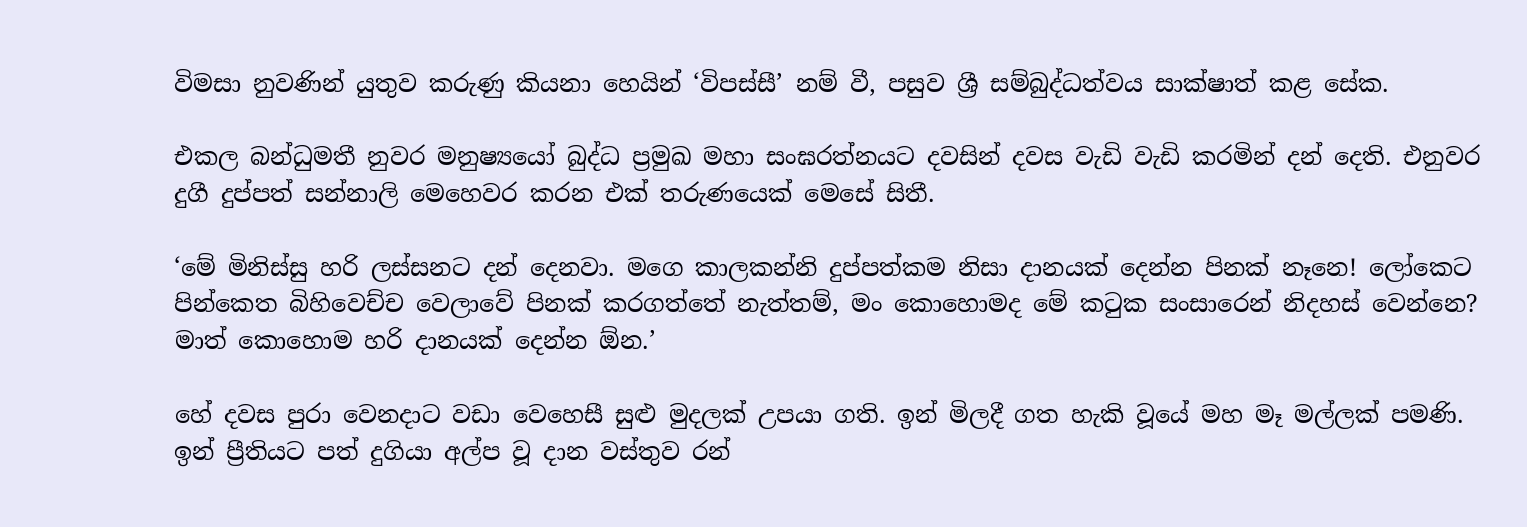විමසා නුවණින් යුතුව කරුණු කියනා හෙයින් ‘විපස්සී’ නම් වී, පසුව ශ්‍රී සම්බුද්ධත්වය සාක්ෂාත් කළ සේක.

එකල බන්ධුමතී නුවර මනුෂ්‍යයෝ බුද්ධ ප්‍රමුඛ මහා සංඝරත්නයට දවසින් දවස වැඩි වැඩි කරමින් දන් දෙති. එනුවර දුගී දුප්පත් සන්නාලි මෙහෙවර කරන එක් තරුණයෙක් මෙසේ සිතී.

‘මේ මිනිස්සු හරි ලස්සනට දන් දෙනවා. මගෙ කාලකන්නි දුප්පත්කම නිසා දානයක් දෙන්න පිනක් නෑනෙ! ලෝකෙට පින්කෙත බිහිවෙච්ච වෙලාවේ පිනක් කරගත්තේ නැත්තම්, මං කොහොමද මේ කටුක සංසාරෙන් නිදහස් වෙන්නෙ? මාත් කොහොම හරි දානයක් දෙන්න ඕන.’

හේ දවස පුරා වෙනදාට වඩා වෙහෙසී සුළු මුදලක් උපයා ගති. ඉන් මිලදී ගත හැකි වූයේ මහ මෑ මල්ලක් පමණි. ඉන් ප්‍රීතියට පත් දුගියා අල්ප වූ දාන වස්තුව රන්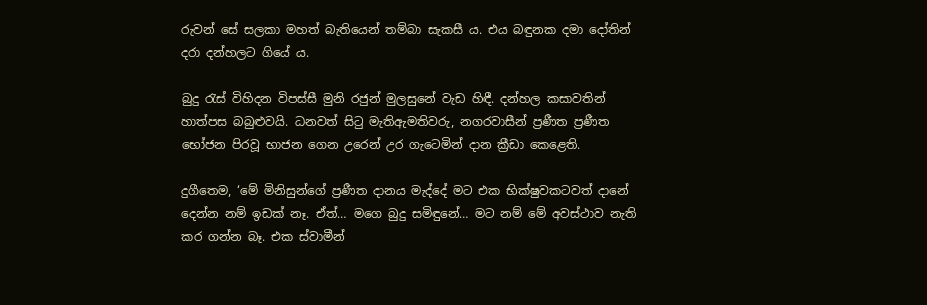රුවන් සේ සලකා මහත් බැතියෙන් තම්බා සැකසී ය. එය බඳුනක දමා දෝතින් දරා දන්හලට ගියේ ය.

බුදු රැස් විහිදන විපස්සී මුනි රජුන් මුලසුනේ වැඩ හිඳී. දන්හල කසාවතින් හාත්පස බබුළුවයි. ධනවත් සිටු මැතිඇමතිවරු, නගරවාසීන් ප්‍රණීත ප්‍රණීත භෝජන පිරවූ භාජන ගෙන උරෙන් උර ගැටෙමින් දාන ක්‍රීඩා කෙළෙති.

දුගීතෙම, ‘මේ මිනිසුන්ගේ ප්‍රණීත දානය මැද්දේ මට එක භික්ෂුවකටවත් දානේ දෙන්න නම් ඉඩක් නෑ. ඒත්… මගෙ බුදු සමිඳුනේ… මට නම් මේ අවස්ථාව නැති කර ගන්න බෑ. එක ස්වාමීන්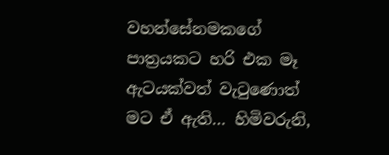වහන්සේනමකගේ පාත්‍රයකට හරි එක මෑ ඇටයක්වත් වැටුණොත් මට ඒ ඇති… හිමිවරුනි,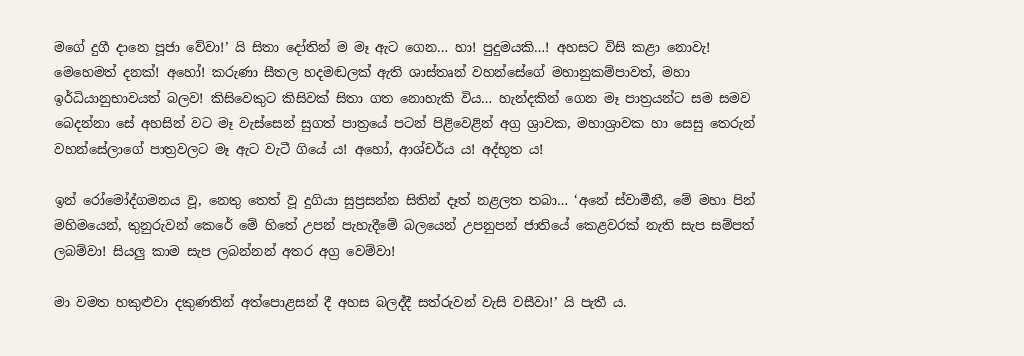මගේ දුගී දානෙ පූජා වේවා!’ යි සිතා දෝතින් ම මෑ ඇට ගෙන… හා! පුදුමයකි…! අහසට විසි කළා නොවැ! මෙහෙමත් දනක්! අහෝ! කරුණා සීතල හදමඬලක් ඇති ශාස්තෘන් වහන්සේගේ මහානුකම්පාවත්, මහා ඉර්ධියානුභාවයත් බලව! කිසිවෙකුට කිසිවක් සිතා ගත නොහැකි විය… හැන්දකින් ගෙන මෑ පාත්‍රයන්ට සම සමව බෙදන්නා සේ අහසින් වට මෑ වැස්සෙන් සුගත් පාත්‍රයේ පටන් පිළිවෙළින් අග්‍ර ශ්‍රාවක, මහාශ්‍රාවක හා සෙසු තෙරුන් වහන්සේලාගේ පාත්‍රවලට මෑ ඇට වැටී ගියේ ය! අහෝ, ආශ්චර්ය ය! අද්භූත ය!

ඉන් රෝමෝද්ගමනය වූ, නෙතු තෙත් වූ දුගියා සුප්‍රසන්න සිතින් දෑත් නළලත තබා… ‘අනේ ස්වාමීනී, මේ මහා පින් මහිමයෙන්, තුනුරුවන් කෙරේ මේ හිතේ උපන් පැහැදීමේ බලයෙන් උපනුපන් ජාතියේ කෙළවරක් නැති සැප සම්පත් ලබම්වා! සියලු කාම සැප ලබන්නන් අතර අග්‍ර වෙම්වා!

මා වමත හකුළුවා දකුණතින් අත්පොළසන් දී අහස බලද්දී සත්රුවන් වැසි වසීවා!’ යි පැතී ය.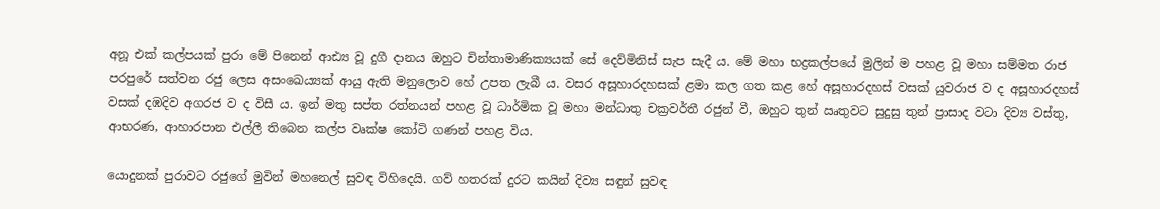අනූ එක් කල්පයක් පුරා මේ පිනෙන් ආඪ්‍ය වූ දුගී දානය ඔහුට චින්තාමාණික්‍යයක් සේ දෙව්මිනිස් සැප සැදී ය. මේ මහා භද්‍රකල්පයේ මුලින් ම පහළ වූ මහා සම්මත රාජ පරපුරේ සත්වන රජු ලෙස අසංඛෙය්‍යක් ආයු ඇති මනුලොව හේ උපත ලැබී ය. වසර අසූහාරදහසක් ළමා කල ගත කළ හේ අසූහාරදහස් වසක් යුවරාජ ව ද අසූහාරදහස් වසක් දඹදිව අගරජ ව ද විසී ය. ඉන් මතු සප්ත රත්නයන් පහළ වූ ධාර්මික වූ මහා මන්ධාතු චක්‍රවර්තී රජුන් වී, ඔහුට තුන් ඍතුවට සුදුසු තුන් ප්‍රාසාද වටා දිව්‍ය වස්තු, ආභරණ, ආහාරපාන එල්ලී තිබෙන කල්ප වෘක්ෂ කෝටි ගණන් පහළ විය.

යොදුනක් පුරාවට රජුගේ මුවින් මහනෙල් සුවඳ විහිදෙයි. ගව් හතරක් දුරට කයින් දිව්‍ය සඳුන් සුවඳ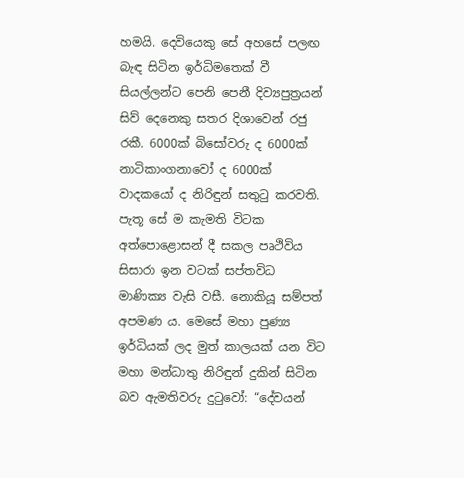හමයි. දෙවියෙකු සේ අහසේ පලඟ බැඳ සිටින ඉර්ධිමතෙක් වී සියල්ලන්ට පෙනි පෙනී දිව්‍යපුත්‍රයන් සිව් දෙනෙකු සතර දිශාවෙන් රජු රකී. 6000ක් බිසෝවරු ද 6000ක් නාටිකාංගනාවෝ ද 6000ක් වාදකයෝ ද නිරිඳුන් සතුටු කරවති. පැතූ සේ ම කැමති විටක අත්පොළොසන් දී සකල පෘථිවිය සිසාරා ඉන වටක් සප්තවිධ මාණික්‍ය වැසි වසී. නොකියූ සම්පත් අපමණ ය. මෙසේ මහා පුණ්‍ය ඉර්ධියක් ලද මුත් කාලයක් යන විට මහා මන්ධාතු නිරිඳුන් දුකින් සිටින බව ඇමතිවරු දුටුවෝ: “දේවයන්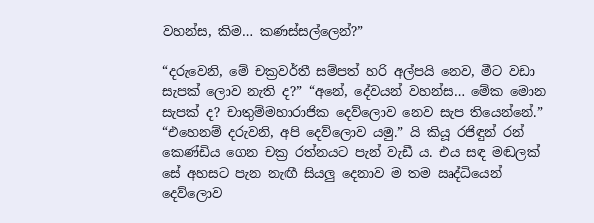වහන්ස, කිම… කණස්සල්ලෙන්?”

“දරුවෙනි, මේ චක්‍රවර්තී සම්පත් හරි අල්පයි නෙව, මීට වඩා සැපක් ලොව නැති ද?” “අනේ, දේවයන් වහන්ස… මේක මොන සැපක් ද? චාතුම්මහාරාජික දෙව්ලොව නෙව සැප තියෙන්නේ.” “එහෙනම් දරුවනි, අපි දෙව්ලොව යමු.” යි කියූ රජිඳුන් රන් කෙණ්ඩිය ගෙන චක්‍ර රත්නයට පැන් වැඩී ය. එය සඳ මඬලක් සේ අහසට පැන නැඟී සියලු දෙනාව ම තම ඍද්ධියෙන් දෙව්ලොව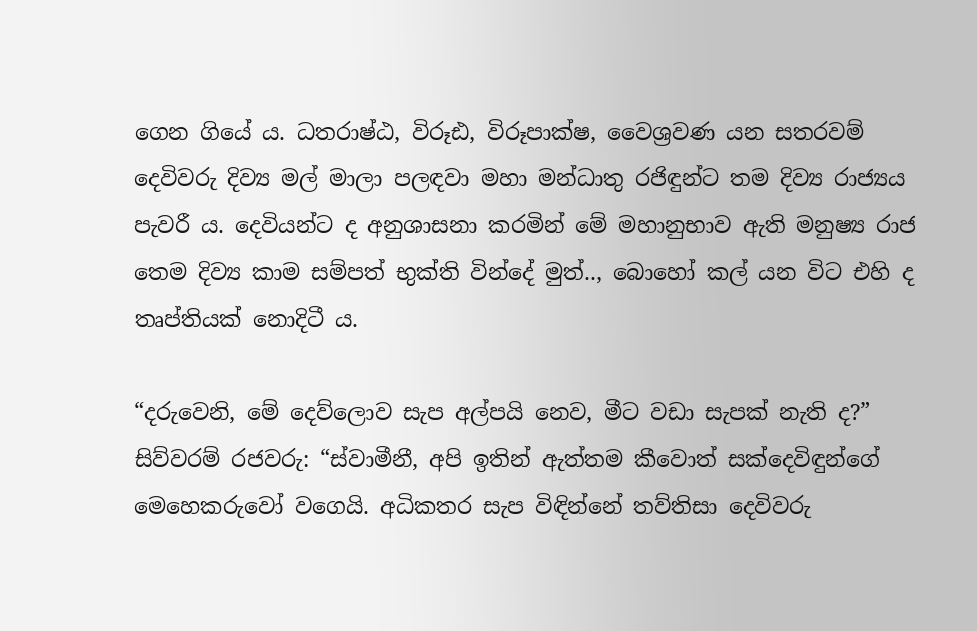ගෙන ගියේ ය. ධතරාෂ්ඨ, විරූඪ, විරූපාක්ෂ, වෛශ්‍රවණ යන සතරවම් දෙවිවරු දිව්‍ය මල් මාලා පලඳවා මහා මන්ධාතු රජිඳුන්ට තම දිව්‍ය රාජ්‍යය පැවරී ය. දෙවියන්ට ද අනුශාසනා කරමින් මේ මහානුභාව ඇති මනුෂ්‍ය රාජ තෙම දිව්‍ය කාම සම්පත් භුක්ති වින්දේ මුත්.., බොහෝ කල් යන විට එහි ද තෘප්තියක් නොදිටී ය.

“දරුවෙනි, මේ දෙව්ලොව සැප අල්පයි නෙව, මීට වඩා සැපක් නැති ද?” සිව්වරම් රජවරු: “ස්වාමීනී, අපි ඉතින් ඇත්තම කීවොත් සක්දෙවිඳුන්ගේ මෙහෙකරුවෝ වගෙයි. අධිකතර සැප විඳින්නේ තව්තිසා දෙවිවරු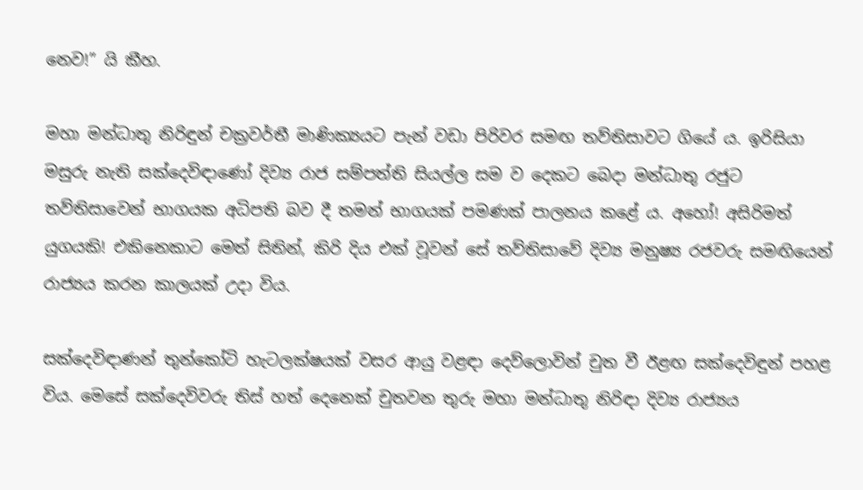නෙව!” යි කීහ.

මහා මන්ධාතු නිරිඳුන් චක්‍රවර්තී මාණික්‍යයට පැන් වඩා පිරිවර සමඟ තව්තිසාවට ගියේ ය. ඉරිසියා මසුරු නැති සක්දෙවිඳාණෝ දිව්‍ය රාජ සම්පත්ති සියල්ල සම ව දෙකට බෙදා මන්ධාතු රජුට තව්තිසාවෙන් භාගයක අධිපති බව දී තමන් භාගයක් පමණක් පාලනය කළේ ය. අහෝ! අසිරිමත් යුගයකි! එකිනෙකාට මෙත් සිතින්, කිරි දිය එක් වූවන් සේ තව්තිසාවේ දිව්‍ය මනුෂ්‍ය රජවරු සමඟියෙන් රාජ්‍යය කරන කාලයක් උදා විය.

සක්දෙවිඳාණන් තුන්කෝටි හැටලක්ෂයක් වසර ආයු වළඳා දෙව්ලොවින් චුත වී ඊළඟ සක්දෙවිඳුන් පහළ විය. මෙසේ සක්දෙවිවරු තිස් හත් දෙනෙක් චුතවන තුරු මහා මන්ධාතු නිරිඳා දිව්‍ය රාජ්‍යය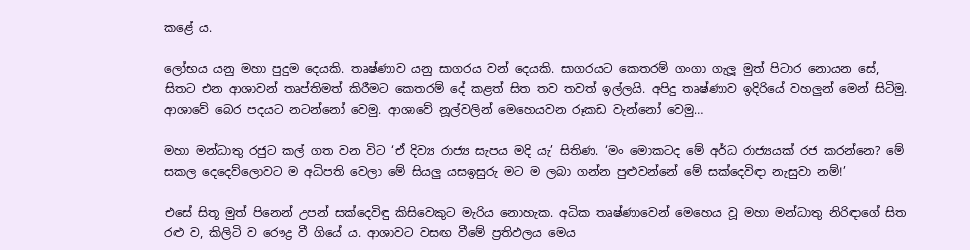කළේ ය.

ලෝභය යනු මහා පුදුම දෙයකි. තෘෂ්ණාව යනු සාගරය වන් දෙයකි. සාගරයට කෙතරම් ගංගා ගැලූ මුත් පිටාර නොයන සේ, සිතට එන ආශාවන් තෘප්තිමත් කිරීමට කෙතරම් දේ කළත් සිත තව තවත් ඉල්ලයි. අපිදු තෘෂ්ණාව ඉදිරියේ වහලු‍න් මෙන් සිටිමු. ආශාවේ බෙර පදයට නටන්නෝ වෙමු. ආශාවේ නූල්වලින් මෙහෙයවන රූකඩ වැන්නෝ වෙමු…

මහා මන්ධාතු රජුට කල් ගත වන විට ‘ඒ දිව්‍ය රාජ්‍ය සැපය මදි යැ’ සිතිණ. ‘මං මොකටද මේ අර්ධ රාජ්‍යයක් රජ කරන්නෙ? මේ සකල දෙදෙව්ලොවට ම අධිපති වෙලා මේ සියලු යසඉසුරු මට ම ලබා ගන්න පුළුවන්නේ මේ සක්දෙවිඳා නැසුවා නම්!’

එසේ සිතූ මුත් පිනෙන් උපන් සක්දෙවිඳු කිසිවෙකුට මැරිය නොහැක. අධික තෘෂ්ණාවෙන් මෙහෙය වූ මහා මන්ධාතු නිරිඳාගේ සිත රළු ව, කිලිටි ව රෞද්‍ර වී ගියේ ය. ආශාවට වසඟ වීමේ ප්‍රතිඵලය මෙය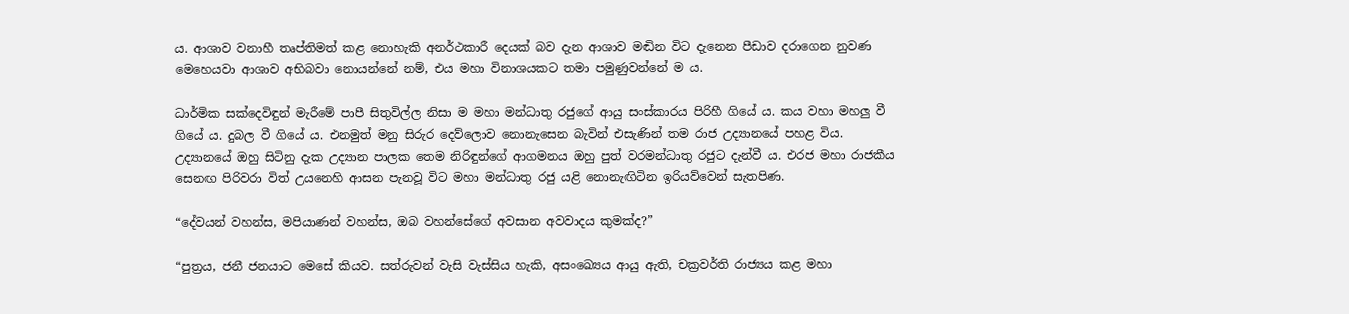ය. ආශාව වනාහී තෘප්තිමත් කළ නොහැකි අනර්ථකාරී දෙයක් බව දැන ආශාව මඬින විට දැනෙන පීඩාව දරාගෙන නුවණ මෙහෙයවා ආශාව අභිබවා නොයන්නේ නම්, එය මහා විනාශයකට තමා පමුණුවන්නේ ම ය.

ධාර්මික සක්දෙවිඳුන් මැරීමේ පාපී සිතුවිල්ල නිසා ම මහා මන්ධාතු රජුගේ ආයු සංස්කාරය පිරිහී ගියේ ය. කය වහා මහලු වී ගියේ ය. දුබල වී ගියේ ය. එනමුත් මනු සිරුර දෙව්ලොව නොනැසෙන බැවින් එසැණින් තම රාජ උද්‍යානයේ පහළ විය. උද්‍යානයේ ඔහු සිටිනු දැක උද්‍යාන පාලක තෙම නිරිඳුන්ගේ ආගමනය ඔහු පුත් වරමන්ධාතු රජුට දැන්වී ය. එරජ මහා රාජකීය සෙනඟ පිරිවරා විත් උයනෙහි ආසන පැනවූ විට මහා මන්ධාතු රජු යළි නොනැඟිටින ඉරියව්වෙන් සැතපිණ.

“දේවයන් වහන්ස, මපියාණන් වහන්ස, ඔබ වහන්සේගේ අවසාන අවවාදය කුමක්ද?”

“පුත්‍රය, ජනී ජනයාට මෙසේ කියව. සත්රුවන් වැසි වැස්සිය හැකි, අසංඛ්‍යෙය ආයු ඇති, චක්‍රවර්ති රාජ්‍යය කළ මහා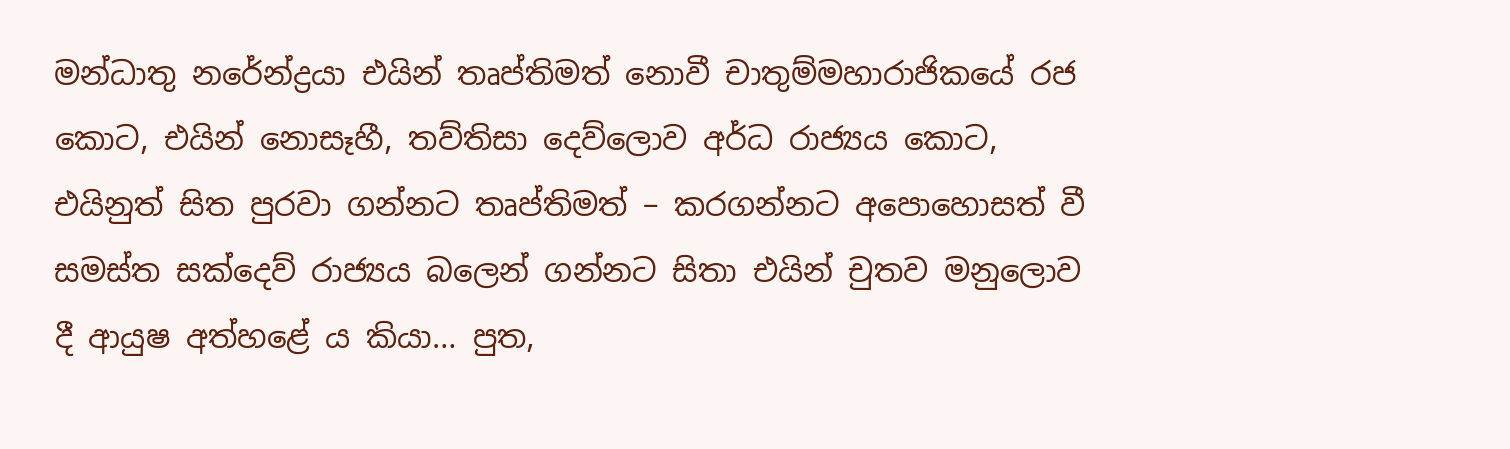මන්ධාතු නරේන්ද්‍රයා එයින් තෘප්තිමත් නොවී චාතුම්මහාරාජිකයේ රජ කොට, එයින් නොසෑහී, තව්තිසා දෙව්ලොව අර්ධ රාජ්‍යය කොට, එයිනුත් සිත පුරවා ගන්නට තෘප්තිමත් – කරගන්නට අපොහොසත් වී සමස්ත සක්දෙව් රාජ්‍යය බලෙන් ගන්නට සිතා එයින් චුතව මනුලොව දී ආයුෂ අත්හළේ ය කියා… පුත,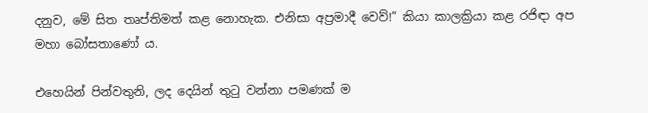දනුව, මේ සිත තෘප්තිමත් කළ නොහැක. එනිසා අප්‍රමාදී වෙව්!” කියා කාලක්‍රියා කළ රජිඳා අප මහා බෝසතාණෝ ය.

එහෙයින් පින්වතුනි, ලද දෙයින් තුටු වන්නා පමණක් ම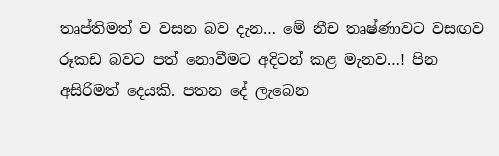තෘප්තිමත් ව වසන බව දැන… මේ නීච තෘෂ්ණාවට වසඟව රූකඩ බවට පත් නොවීමට අදිටන් කළ මැනව…! පින අසිරිමත් දෙයකි. පතන දේ ලැබෙන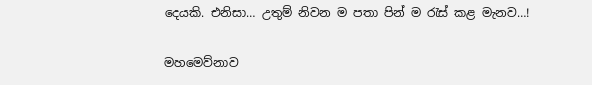දෙයකි. එනිසා… උතුම් නිවන ම පතා පින් ම රැස් කළ මැනව…!

මහමෙව්නාව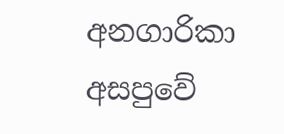අනගාරිකා අසපුවේ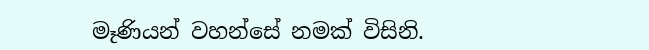මෑණියන් වහන්සේ නමක් විසිනි.